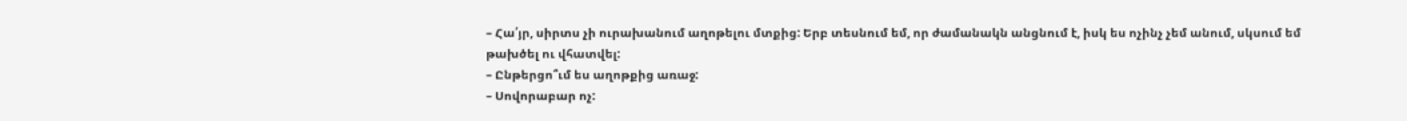– Հա՛յր, սիրտս չի ուրախանում աղոթելու մտքից: Երբ տեսնում եմ, որ ժամանակն անցնում է, իսկ ես ոչինչ չեմ անում, սկսում եմ թախծել ու վհատվել:
– Ընթերցո՞ւմ ես աղոթքից առաջ:
– Սովորաբար ոչ: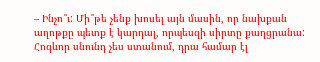– Ինչո՞ւ: Մի՞թե չենք խոսել այն մասին, որ նախքան աղոթքը պետք է կարդալ, որպեսզի սիրտը քաղցրանա: Հոգևոր սնունդ չես ստանում, դրա համար էլ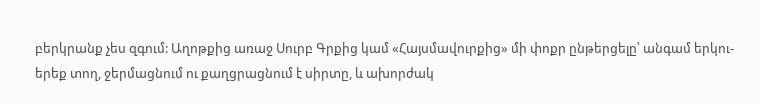բերկրանք չես զգում: Աղոթքից առաջ Սուրբ Գրքից կամ «Հայսմավուրքից» մի փոքր ընթերցելը՝ անգամ երկու-երեք տող, ջերմացնում ու քաղցրացնում է սիրտը, և ախորժակ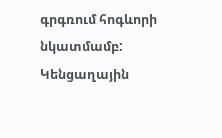գրգռում հոգևորի նկատմամբ: Կենցաղային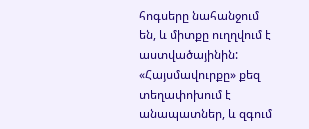հոգսերը նահանջում են, և միտքը ուղղվում է աստվածայինին: «Հայսմավուրքը» քեզ տեղափոխում է անապատներ, և զգում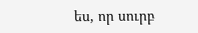ես, որ սուրբ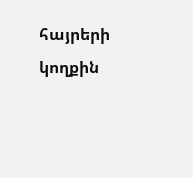հայրերի կողքին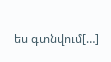ես գտնվում[…]